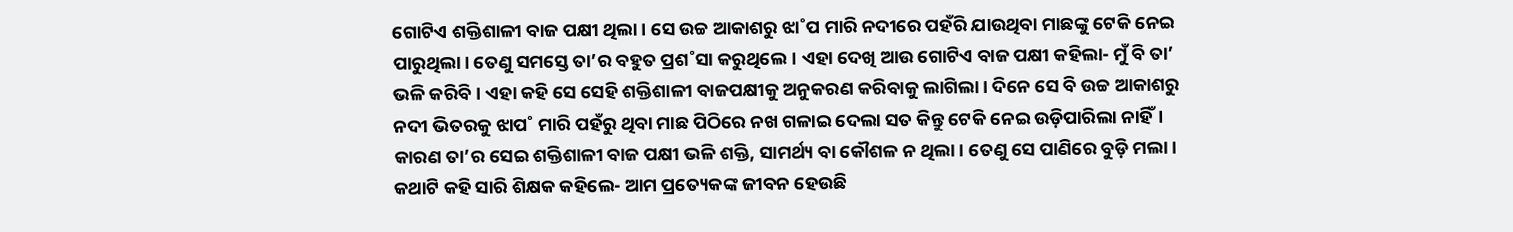ଗୋଟିଏ ଶକ୍ତିଶାଳୀ ବାଜ ପକ୍ଷୀ ଥିଲା। ସେ ଉଚ୍ଚ ଆକାଶରୁ ଝା˚ପ ମାରି ନଦୀରେ ପହଁରି ଯାଉଥିବା ମାଛଙ୍କୁ ଟେକି ନେଇ ପାରୁଥିଲା। ତେଣୁ ସମସ୍ତେ ତା’ର ବହୁତ ପ୍ରଶ˚ସା କରୁଥିଲେ। ଏହା ଦେଖି ଆଉ ଗୋଟିଏ ବାଜ ପକ୍ଷୀ କହିଲା- ମୁଁ ବି ତା’ ଭଳି କରିବି। ଏହା କହି ସେ ସେହି ଶକ୍ତିଶାଳୀ ବାଜପକ୍ଷୀକୁ ଅନୁକରଣ କରିବାକୁ ଲାଗିଲା। ଦିନେ ସେ ବି ଉଚ୍ଚ ଆକାଶରୁ ନଦୀ ଭିତରକୁ ଝାପ˚ ମାରି ପହଁରୁ ଥିବା ମାଛ ପିଠିରେ ନଖ ଗଳାଇ ଦେଲା ସତ କିନ୍ତୁ ଟେକି ନେଇ ଉଡ଼ିପାରିଲା ନାହିଁ। କାରଣ ତା’ର ସେଇ ଶକ୍ତିଶାଳୀ ବାଜ ପକ୍ଷୀ ଭଳି ଶକ୍ତି, ସାମର୍ଥ୍ୟ ବା କୌଶଳ ନ ଥିଲା। ତେଣୁ ସେ ପାଣିରେ ବୁଡ଼ି ମଲା।
କଥାଟି କହି ସାରି ଶିକ୍ଷକ କହିଲେ- ଆମ ପ୍ରତ୍ୟେକଙ୍କ ଜୀବନ ହେଉଛି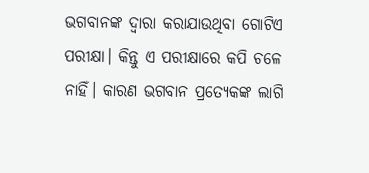ଭଗବାନଙ୍କ ଦ୍ବାରା କରାଯାଉଥିବା ଗୋଟିଏ ପରୀକ୍ଷା। କିନ୍ତୁ ଏ ପରୀକ୍ଷାରେ କପି ଚଳେ ନାହିଁ। କାରଣ ଭଗବାନ ପ୍ରତ୍ୟେକଙ୍କ ଲାଗି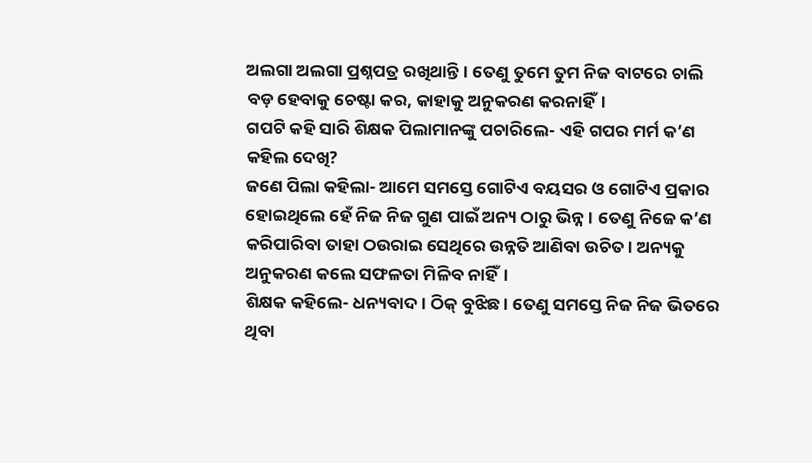ଅଲଗା ଅଲଗା ପ୍ରଶ୍ନପତ୍ର ରଖିଥାନ୍ତି। ତେଣୁ ତୁମେ ତୁମ ନିଜ ବାଟରେ ଚାଲି ବଡ଼ ହେବାକୁ ଚେଷ୍ଟା କର, କାହାକୁ ଅନୁକରଣ କରନାହିଁ।
ଗପଟି କହି ସାରି ଶିକ୍ଷକ ପିଲାମାନଙ୍କୁ ପଚାରିଲେ- ଏହି ଗପର ମର୍ମ କ’ଣ କହିଲ ଦେଖି?
ଜଣେ ପିଲା କହିଲା- ଆମେ ସମସ୍ତେ ଗୋଟିଏ ବୟସର ଓ ଗୋଟିଏ ପ୍ରକାର ହୋଇଥିଲେ ହେଁ ନିଜ ନିଜ ଗୁଣ ପାଇଁ ଅନ୍ୟ ଠାରୁ ଭିନ୍ନ। ତେଣୁ ନିଜେ କ’ଣ କରିପାରିବା ତାହା ଠଉରାଇ ସେଥିରେ ଉନ୍ନତି ଆଣିବା ଉଚିତ। ଅନ୍ୟକୁ ଅନୁକରଣ କଲେ ସଫଳତା ମିଳିବ ନାହିଁ।
ଶିକ୍ଷକ କହିଲେ- ଧନ୍ୟବାଦ। ଠିକ୍‌ ବୁଝିଛ। ତେଣୁ ସମସ୍ତେ ନିଜ ନିଜ ଭିତରେ ଥିବା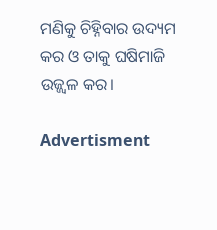ମଣିକୁ ଚିହ୍ନିବାର ଉଦ୍ୟମ କର ଓ ତାକୁ ଘଷିମାଜି ଉଜ୍ଜ୍ବଳ କର।

Advertisment